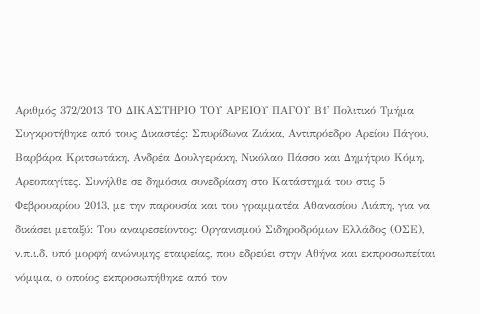Αριθμός 372/2013 ΤΟ ΔΙΚΑΣΤΗΡΙΟ ΤΟΥ ΑΡΕΙΟΥ ΠΑΓΟΥ Β1' Πολιτικό Τμήμα Συγκροτήθηκε από τους Δικαστές: Σπυρίδωνα Ζιάκα, Αντιπρόεδρο Αρείου Πάγου, Βαρβάρα Κριτσωτάκη, Ανδρέα Δουλγεράκη, Νικόλαο Πάσσο και Δημήτριο Κόμη, Αρεοπαγίτες. Συνήλθε σε δημόσια συνεδρίαση στο Κατάστημά του στις 5 Φεβρουαρίου 2013, με την παρουσία και του γραμματέα Αθανασίου Λιάπη, για να δικάσει μεταξύ: Του αναιρεσείοντος: Οργανισμού Σιδηροδρόμων Ελλάδος (ΟΣΕ), ν.π.ι.δ. υπό μορφή ανώνυμης εταιρείας, που εδρεύει στην Αθήνα και εκπροσωπείται νόμιμα, ο οποίος εκπροσωπήθηκε από τον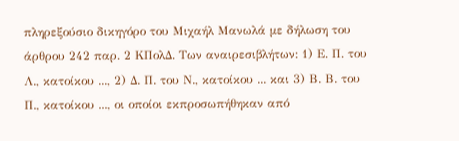πληρεξούσιο δικηγόρο του Μιχαήλ Μανωλά με δήλωση του άρθρου 242 παρ. 2 ΚΠολΔ. Των αναιρεσιβλήτων: 1) Ε. Π. του Λ., κατοίκου ..., 2) Δ. Π. του Ν., κατοίκου ... και 3) Β. Β. του Π., κατοίκου ..., οι οποίοι εκπροσωπήθηκαν από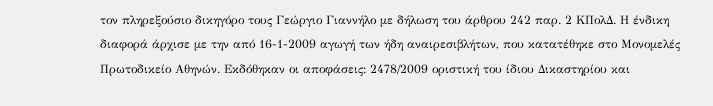τον πληρεξούσιο δικηγόρο τους Γεώργιο Γιαννήλο με δήλωση του άρθρου 242 παρ. 2 ΚΠολΔ. Η ένδικη διαφορά άρχισε με την από 16-1-2009 αγωγή των ήδη αναιρεσιβλήτων, που κατατέθηκε στο Μονομελές Πρωτοδικείο Αθηνών. Εκδόθηκαν οι αποφάσεις: 2478/2009 οριστική του ίδιου Δικαστηρίου και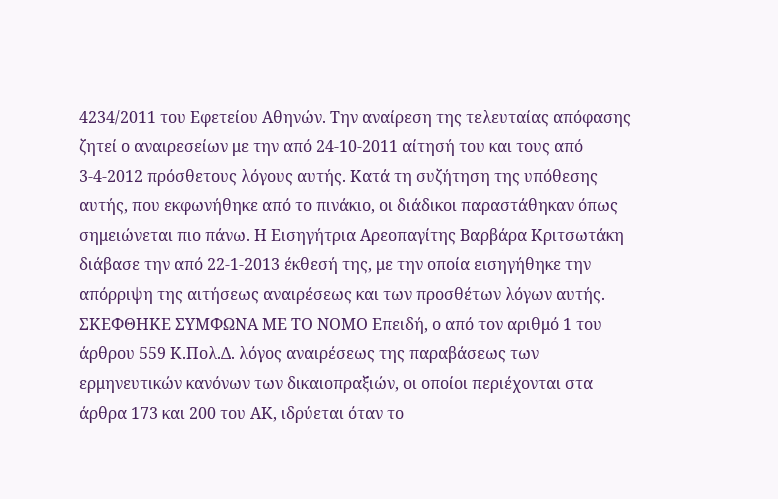4234/2011 του Εφετείου Αθηνών. Την αναίρεση της τελευταίας απόφασης ζητεί ο αναιρεσείων με την από 24-10-2011 αίτησή του και τους από 3-4-2012 πρόσθετους λόγους αυτής. Κατά τη συζήτηση της υπόθεσης αυτής, που εκφωνήθηκε από το πινάκιο, οι διάδικοι παραστάθηκαν όπως σημειώνεται πιο πάνω. Η Εισηγήτρια Αρεοπαγίτης Βαρβάρα Κριτσωτάκη διάβασε την από 22-1-2013 έκθεσή της, με την οποία εισηγήθηκε την απόρριψη της αιτήσεως αναιρέσεως και των προσθέτων λόγων αυτής. ΣΚΕΦΘΗΚΕ ΣΥΜΦΩΝΑ ΜΕ ΤΟ ΝΟΜΟ Επειδή, ο από τον αριθμό 1 του άρθρου 559 Κ.Πολ.Δ. λόγος αναιρέσεως της παραβάσεως των ερμηνευτικών κανόνων των δικαιοπραξιών, οι οποίοι περιέχονται στα άρθρα 173 και 200 του ΑΚ, ιδρύεται όταν το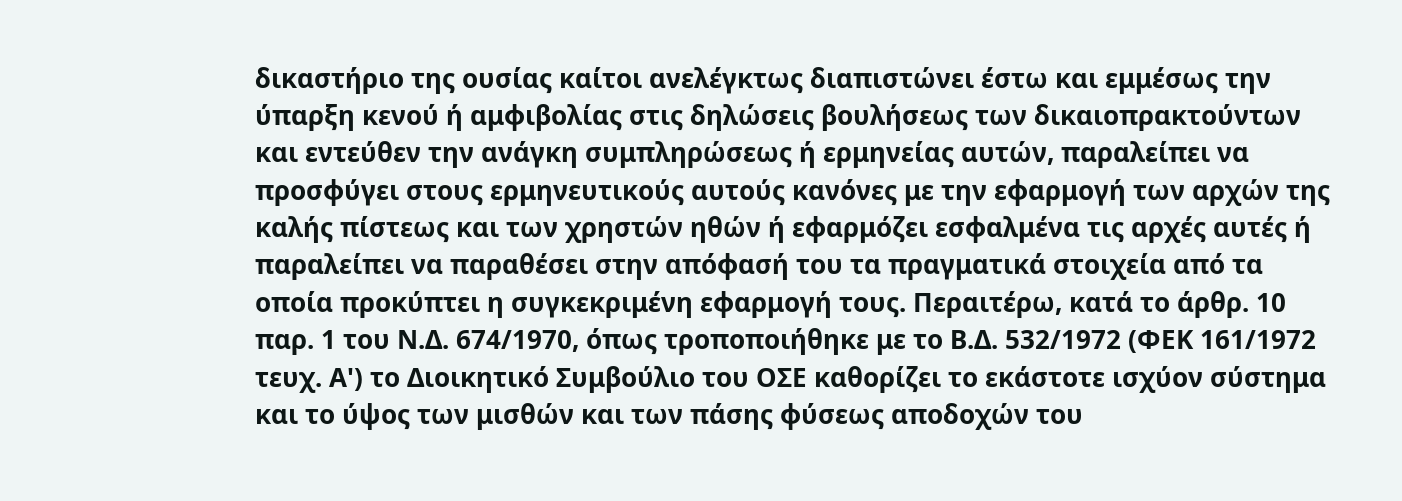δικαστήριο της ουσίας καίτοι ανελέγκτως διαπιστώνει έστω και εμμέσως την ύπαρξη κενού ή αμφιβολίας στις δηλώσεις βουλήσεως των δικαιοπρακτούντων και εντεύθεν την ανάγκη συμπληρώσεως ή ερμηνείας αυτών, παραλείπει να προσφύγει στους ερμηνευτικούς αυτούς κανόνες με την εφαρμογή των αρχών της καλής πίστεως και των χρηστών ηθών ή εφαρμόζει εσφαλμένα τις αρχές αυτές ή παραλείπει να παραθέσει στην απόφασή του τα πραγματικά στοιχεία από τα οποία προκύπτει η συγκεκριμένη εφαρμογή τους. Περαιτέρω, κατά το άρθρ. 10 παρ. 1 του Ν.Δ. 674/1970, όπως τροποποιήθηκε με το Β.Δ. 532/1972 (ΦΕΚ 161/1972 τευχ. Α') το Διοικητικό Συμβούλιο του ΟΣΕ καθορίζει το εκάστοτε ισχύον σύστημα και το ύψος των μισθών και των πάσης φύσεως αποδοχών του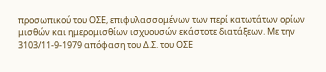προσωπικού του ΟΣΕ, επιφυλασσομένων των περί κατωτάτων ορίων μισθών και ημερομισθίων ισχυουσών εκάστοτε διατάξεων. Με την 3103/11-9-1979 απόφαση του Δ.Σ. του ΟΣΕ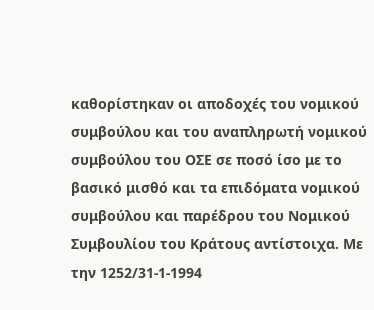καθορίστηκαν οι αποδοχές του νομικού συμβούλου και του αναπληρωτή νομικού συμβούλου του ΟΣΕ σε ποσό ίσο με το βασικό μισθό και τα επιδόματα νομικού συμβούλου και παρέδρου του Νομικού Συμβουλίου του Κράτους αντίστοιχα. Με την 1252/31-1-1994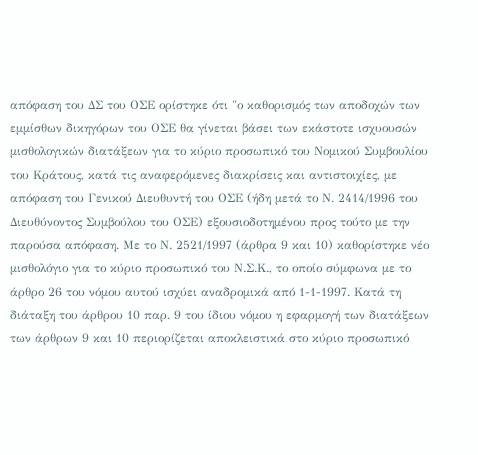απόφαση του ΔΣ του ΟΣΕ ορίστηκε ότι "ο καθορισμός των αποδοχών των εμμίσθων δικηγόρων του ΟΣΕ θα γίνεται βάσει των εκάστοτε ισχυουσών μισθολογικών διατάξεων για το κύριο προσωπικό του Νομικού Συμβουλίου του Κράτους, κατά τις αναφερόμενες διακρίσεις και αντιστοιχίες, με απόφαση του Γενικού Διευθυντή του ΟΣΕ (ήδη μετά το Ν. 2414/1996 του Διευθύνοντος Συμβούλου του ΟΣΕ) εξουσιοδοτημένου προς τούτο με την παρούσα απόφαση. Με το Ν. 2521/1997 (άρθρα 9 και 10) καθορίστηκε νέο μισθολόγιο για το κύριο προσωπικό του Ν.Σ.Κ., το οποίο σύμφωνα με το άρθρο 26 του νόμου αυτού ισχύει αναδρομικά από 1-1-1997. Κατά τη διάταξη του άρθρου 10 παρ. 9 του ίδιου νόμου η εφαρμογή των διατάξεων των άρθρων 9 και 10 περιορίζεται αποκλειστικά στο κύριο προσωπικό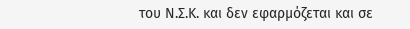του Ν.Σ.Κ. και δεν εφαρμόζεται και σε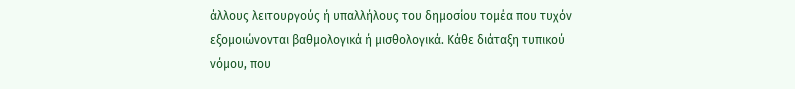άλλους λειτουργούς ή υπαλλήλους του δημοσίου τομέα που τυχόν εξομοιώνονται βαθμολογικά ή μισθολογικά. Κάθε διάταξη τυπικού νόμου, που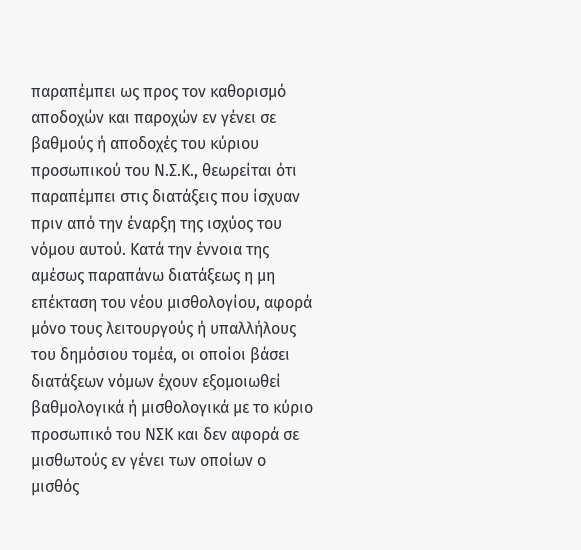παραπέμπει ως προς τον καθορισμό αποδοχών και παροχών εν γένει σε βαθμούς ή αποδοχές του κύριου προσωπικού του Ν.Σ.Κ., θεωρείται ότι παραπέμπει στις διατάξεις που ίσχυαν πριν από την έναρξη της ισχύος του νόμου αυτού. Κατά την έννοια της αμέσως παραπάνω διατάξεως η μη επέκταση του νέου μισθολογίου, αφορά μόνο τους λειτουργούς ή υπαλλήλους του δημόσιου τομέα, οι οποίοι βάσει διατάξεων νόμων έχουν εξομοιωθεί βαθμολογικά ή μισθολογικά με το κύριο προσωπικό του ΝΣΚ και δεν αφορά σε μισθωτούς εν γένει των οποίων ο μισθός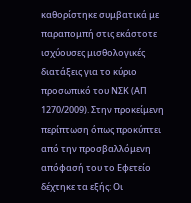καθορίστηκε συμβατικά με παραπομπή στις εκάστοτε ισχύουσες μισθολογικές διατάξεις για το κύριο προσωπικό του ΝΣΚ (ΑΠ 1270/2009). Στην προκείμενη περίπτωση όπως προκύπτει από την προσβαλλόμενη απόφασή του το Εφετείο δέχτηκε τα εξής: Οι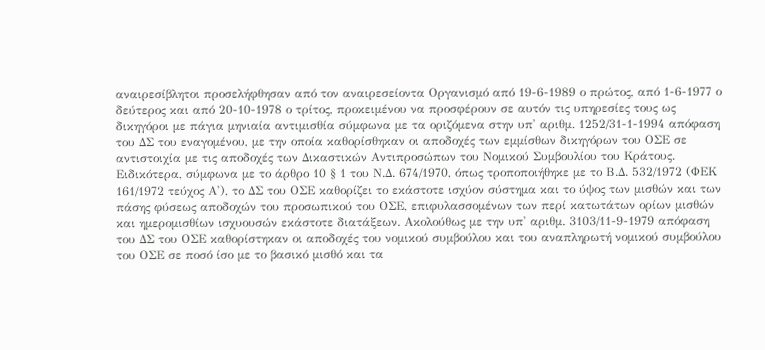αναιρεσίβλητοι προσελήφθησαν από τον αναιρεσείοντα Οργανισμό από 19-6-1989 ο πρώτος, από 1-6-1977 ο δεύτερος και από 20-10-1978 ο τρίτος, προκειμένου να προσφέρουν σε αυτόν τις υπηρεσίες τους ως δικηγόροι με πάγια μηνιαία αντιμισθία σύμφωνα με τα οριζόμενα στην υπ' αριθμ. 1252/31-1-1994 απόφαση του ΔΣ του εναγομένου, με την οποία καθορίσθηκαν οι αποδοχές των εμμίσθων δικηγόρων του ΟΣΕ σε αντιστοιχία με τις αποδοχές των Δικαστικών Αντιπροσώπων του Νομικού Συμβουλίου του Κράτους. Ειδικότερα, σύμφωνα με το άρθρο 10 § 1 του Ν.Δ. 674/1970, όπως τροποποιήθηκε με το Β.Δ. 532/1972 (ΦΕΚ 161/1972 τεύχος Α'), το ΔΣ του ΟΣΕ καθορίζει το εκάστοτε ισχύον σύστημα και το ύψος των μισθών και των πάσης φύσεως αποδοχών του προσωπικού του ΟΣΕ, επιφυλασσομένων των περί κατωτάτων ορίων μισθών και ημερομισθίων ισχυουσών εκάστοτε διατάξεων. Ακολούθως με την υπ' αριθμ. 3103/11-9-1979 απόφαση του ΔΣ του ΟΣΕ καθορίστηκαν οι αποδοχές του νομικού συμβούλου και του αναπληρωτή νομικού συμβούλου του ΟΣΕ σε ποσό ίσο με το βασικό μισθό και τα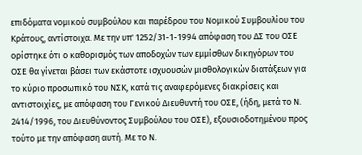επιδόματα νομικού συμβούλου και παρέδρου του Νομικού Συμβουλίου του Κράτους, αντίστοιχα. Με την υπ' 1252/31-1-1994 απόφαση του ΔΣ του ΟΣΕ ορίστηκε ότι ο καθορισμός των αποδοχών των εμμίσθων δικηγόρων του ΟΣΕ θα γίνεται βάσει των εκάστοτε ισχυουσών μισθολογικών διατάξεων για το κύριο προσωπικό του ΝΣΚ, κατά τις αναφερόμενες διακρίσεις και αντιστοιχίες, με απόφαση του Γενικού Διευθυντή του ΟΣΕ, (ήδη, μετά το Ν. 2414/1996, του Διευθύνοντος Συμβούλου του ΟΣΕ), εξουσιοδοτημένου προς τούτο με την απόφαση αυτή. Με το Ν.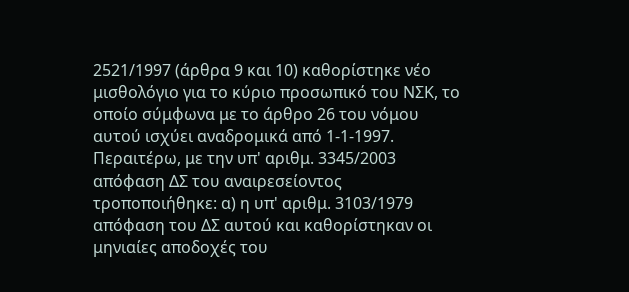2521/1997 (άρθρα 9 και 10) καθορίστηκε νέο μισθολόγιο για το κύριο προσωπικό του ΝΣΚ, το οποίο σύμφωνα με το άρθρο 26 του νόμου αυτού ισχύει αναδρομικά από 1-1-1997. Περαιτέρω, με την υπ' αριθμ. 3345/2003 απόφαση ΔΣ του αναιρεσείοντος τροποποιήθηκε: α) η υπ' αριθμ. 3103/1979 απόφαση του ΔΣ αυτού και καθορίστηκαν οι μηνιαίες αποδοχές του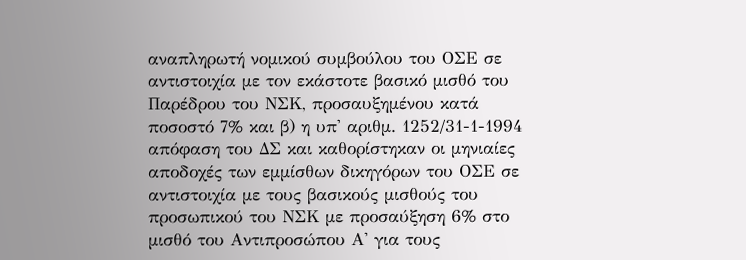αναπληρωτή νομικού συμβούλου του ΟΣΕ σε αντιστοιχία με τον εκάστοτε βασικό μισθό του Παρέδρου του ΝΣΚ, προσαυξημένου κατά ποσοστό 7% και β) η υπ' αριθμ. 1252/31-1-1994 απόφαση του ΔΣ και καθορίστηκαν οι μηνιαίες αποδοχές των εμμίσθων δικηγόρων του ΟΣΕ σε αντιστοιχία με τους βασικούς μισθούς του προσωπικού του ΝΣΚ με προσαύξηση 6% στο μισθό του Αντιπροσώπου Α' για τους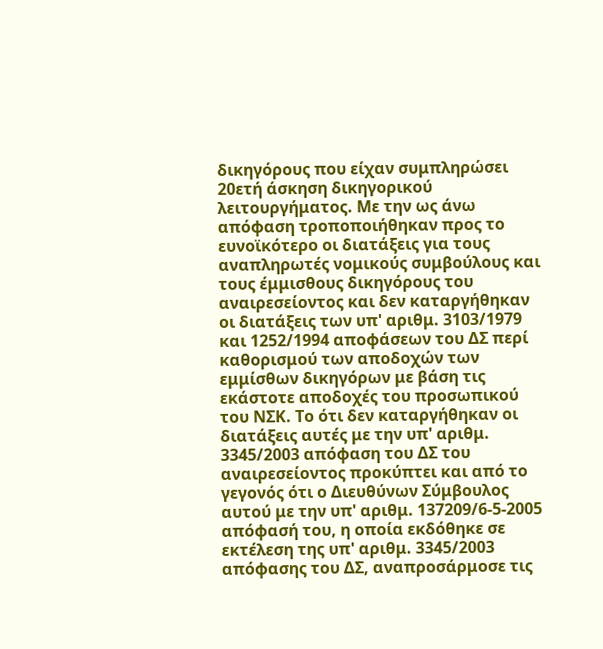δικηγόρους που είχαν συμπληρώσει 20ετή άσκηση δικηγορικού λειτουργήματος. Με την ως άνω απόφαση τροποποιήθηκαν προς το ευνοϊκότερο οι διατάξεις για τους αναπληρωτές νομικούς συμβούλους και τους έμμισθους δικηγόρους του αναιρεσείοντος και δεν καταργήθηκαν οι διατάξεις των υπ' αριθμ. 3103/1979 και 1252/1994 αποφάσεων του ΔΣ περί καθορισμού των αποδοχών των εμμίσθων δικηγόρων με βάση τις εκάστοτε αποδοχές του προσωπικού του ΝΣΚ. Το ότι δεν καταργήθηκαν οι διατάξεις αυτές με την υπ' αριθμ. 3345/2003 απόφαση του ΔΣ του αναιρεσείοντος προκύπτει και από το γεγονός ότι ο Διευθύνων Σύμβουλος αυτού με την υπ' αριθμ. 137209/6-5-2005 απόφασή του, η οποία εκδόθηκε σε εκτέλεση της υπ' αριθμ. 3345/2003 απόφασης του ΔΣ, αναπροσάρμοσε τις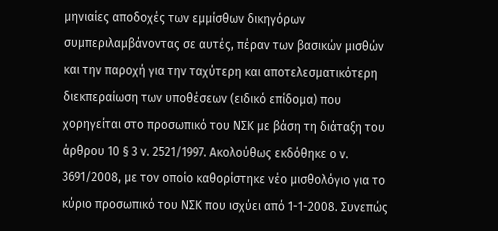μηνιαίες αποδοχές των εμμίσθων δικηγόρων συμπεριλαμβάνοντας σε αυτές, πέραν των βασικών μισθών και την παροχή για την ταχύτερη και αποτελεσματικότερη διεκπεραίωση των υποθέσεων (ειδικό επίδομα) που χορηγείται στο προσωπικό του ΝΣΚ με βάση τη διάταξη του άρθρου 10 § 3 ν. 2521/1997. Ακολούθως εκδόθηκε ο ν. 3691/2008, με τον οποίο καθορίστηκε νέο μισθολόγιο για το κύριο προσωπικό του ΝΣΚ που ισχύει από 1-1-2008. Συνεπώς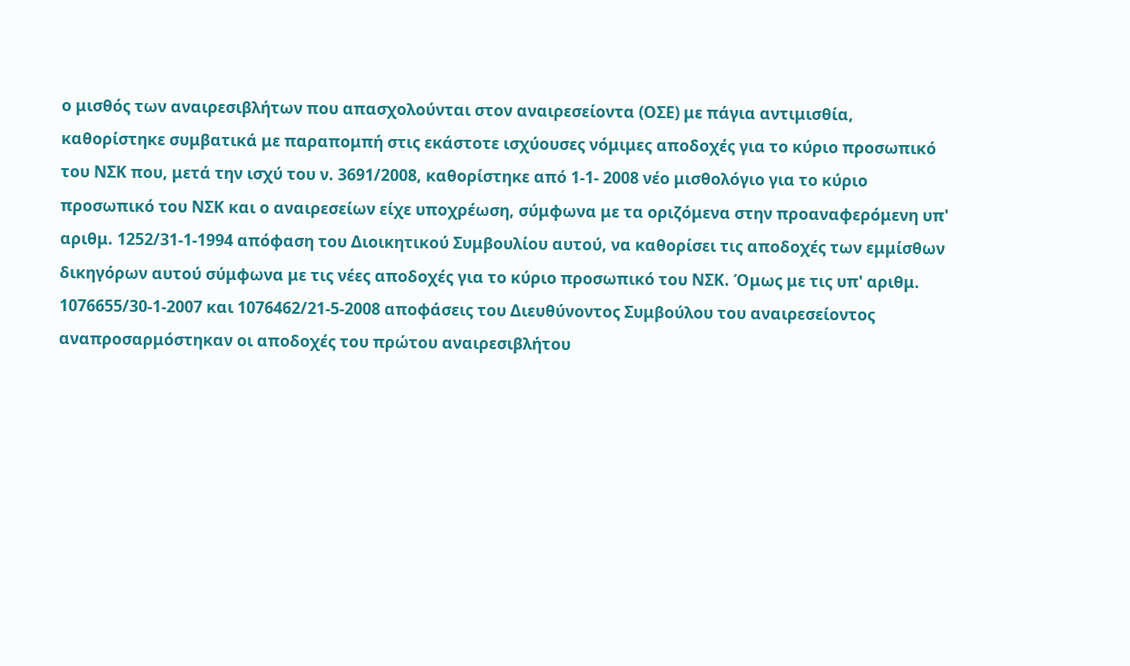ο μισθός των αναιρεσιβλήτων που απασχολούνται στον αναιρεσείοντα (ΟΣΕ) με πάγια αντιμισθία, καθορίστηκε συμβατικά με παραπομπή στις εκάστοτε ισχύουσες νόμιμες αποδοχές για το κύριο προσωπικό του ΝΣΚ που, μετά την ισχύ του ν. 3691/2008, καθορίστηκε από 1-1- 2008 νέο μισθολόγιο για το κύριο προσωπικό του ΝΣΚ και ο αναιρεσείων είχε υποχρέωση, σύμφωνα με τα οριζόμενα στην προαναφερόμενη υπ' αριθμ. 1252/31-1-1994 απόφαση του Διοικητικού Συμβουλίου αυτού, να καθορίσει τις αποδοχές των εμμίσθων δικηγόρων αυτού σύμφωνα με τις νέες αποδοχές για το κύριο προσωπικό του ΝΣΚ. Όμως με τις υπ' αριθμ. 1076655/30-1-2007 και 1076462/21-5-2008 αποφάσεις του Διευθύνοντος Συμβούλου του αναιρεσείοντος αναπροσαρμόστηκαν οι αποδοχές του πρώτου αναιρεσιβλήτου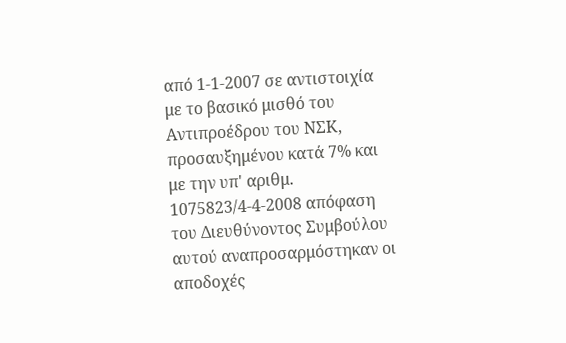από 1-1-2007 σε αντιστοιχία με το βασικό μισθό του Αντιπροέδρου του ΝΣΚ, προσαυξημένου κατά 7% και με την υπ' αριθμ. 1075823/4-4-2008 απόφαση του Διευθύνοντος Συμβούλου αυτού αναπροσαρμόστηκαν οι αποδοχές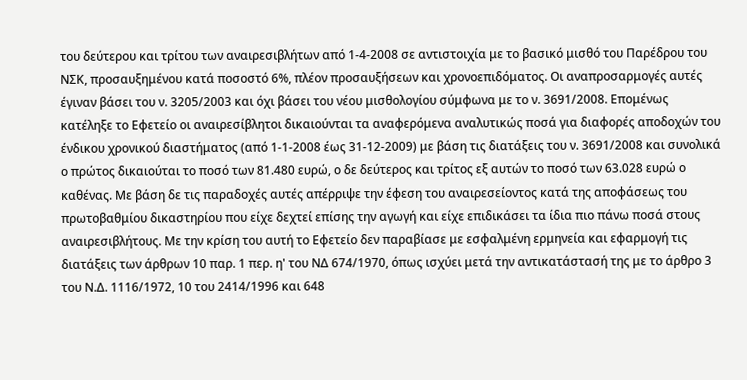του δεύτερου και τρίτου των αναιρεσιβλήτων από 1-4-2008 σε αντιστοιχία με το βασικό μισθό του Παρέδρου του ΝΣΚ, προσαυξημένου κατά ποσοστό 6%, πλέον προσαυξήσεων και χρονοεπιδόματος. Οι αναπροσαρμογές αυτές έγιναν βάσει του ν. 3205/2003 και όχι βάσει του νέου μισθολογίου σύμφωνα με το ν. 3691/2008. Επομένως κατέληξε το Εφετείο οι αναιρεσίβλητοι δικαιούνται τα αναφερόμενα αναλυτικώς ποσά για διαφορές αποδοχών του ένδικου χρονικού διαστήματος (από 1-1-2008 έως 31-12-2009) με βάση τις διατάξεις του ν. 3691/2008 και συνολικά ο πρώτος δικαιούται το ποσό των 81.480 ευρώ, ο δε δεύτερος και τρίτος εξ αυτών το ποσό των 63.028 ευρώ ο καθένας. Με βάση δε τις παραδοχές αυτές απέρριψε την έφεση του αναιρεσείοντος κατά της αποφάσεως του πρωτοβαθμίου δικαστηρίου που είχε δεχτεί επίσης την αγωγή και είχε επιδικάσει τα ίδια πιο πάνω ποσά στους αναιρεσιβλήτους. Με την κρίση του αυτή το Εφετείο δεν παραβίασε με εσφαλμένη ερμηνεία και εφαρμογή τις διατάξεις των άρθρων 10 παρ. 1 περ. η' του ΝΔ 674/1970, όπως ισχύει μετά την αντικατάστασή της με το άρθρο 3 του Ν.Δ. 1116/1972, 10 του 2414/1996 και 648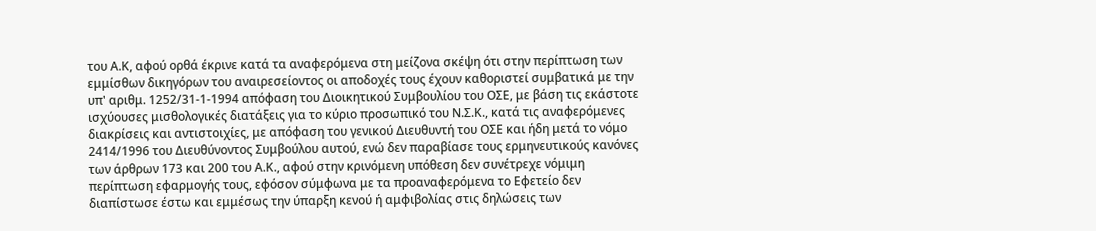του Α.Κ, αφού ορθά έκρινε κατά τα αναφερόμενα στη μείζονα σκέψη ότι στην περίπτωση των εμμίσθων δικηγόρων του αναιρεσείοντος οι αποδοχές τους έχουν καθοριστεί συμβατικά με την υπ' αριθμ. 1252/31-1-1994 απόφαση του Διοικητικού Συμβουλίου του ΟΣΕ, με βάση τις εκάστοτε ισχύουσες μισθολογικές διατάξεις για το κύριο προσωπικό του Ν.Σ.Κ., κατά τις αναφερόμενες διακρίσεις και αντιστοιχίες, με απόφαση του γενικού Διευθυντή του ΟΣΕ και ήδη μετά το νόμο 2414/1996 του Διευθύνοντος Συμβούλου αυτού, ενώ δεν παραβίασε τους ερμηνευτικούς κανόνες των άρθρων 173 και 200 του Α.Κ., αφού στην κρινόμενη υπόθεση δεν συνέτρεχε νόμιμη περίπτωση εφαρμογής τους, εφόσον σύμφωνα με τα προαναφερόμενα το Εφετείο δεν διαπίστωσε έστω και εμμέσως την ύπαρξη κενού ή αμφιβολίας στις δηλώσεις των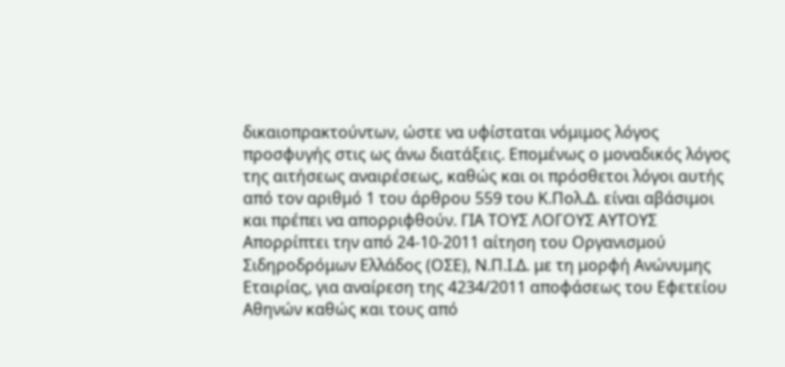δικαιοπρακτούντων, ώστε να υφίσταται νόμιμος λόγος προσφυγής στις ως άνω διατάξεις. Επομένως ο μοναδικός λόγος της αιτήσεως αναιρέσεως, καθώς και οι πρόσθετοι λόγοι αυτής από τον αριθμό 1 του άρθρου 559 του Κ.Πολ.Δ. είναι αβάσιμοι και πρέπει να απορριφθούν. ΓΙΑ ΤΟΥΣ ΛΟΓΟΥΣ ΑΥΤΟΥΣ Απορρίπτει την από 24-10-2011 αίτηση του Οργανισμού Σιδηροδρόμων Ελλάδος (ΟΣΕ), Ν.Π.Ι.Δ. με τη μορφή Ανώνυμης Εταιρίας, για αναίρεση της 4234/2011 αποφάσεως του Εφετείου Αθηνών καθώς και τους από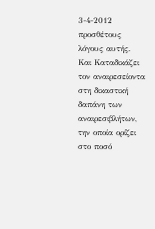3-4-2012 προσθέτους λόγους αυτής. Και Καταδικάζει τον αναιρεσείοντα στη δικαστική δαπάνη των αναιρεσιβλήτων, την οποία ορίζει στο ποσό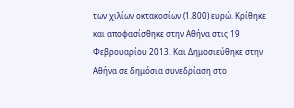των χιλίων οκτακοσίων (1.800) ευρώ. Κρίθηκε και αποφασίσθηκε στην Αθήνα στις 19 Φεβρουαρίου 2013. Και Δημοσιεύθηκε στην Αθήνα σε δημόσια συνεδρίαση στο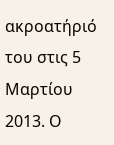ακροατήριό του στις 5 Μαρτίου 2013. Ο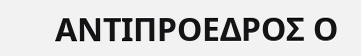ΑΝΤΙΠΡΟΕΔΡΟΣ Ο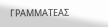ΓΡΑΜΜΑΤΕΑΣ